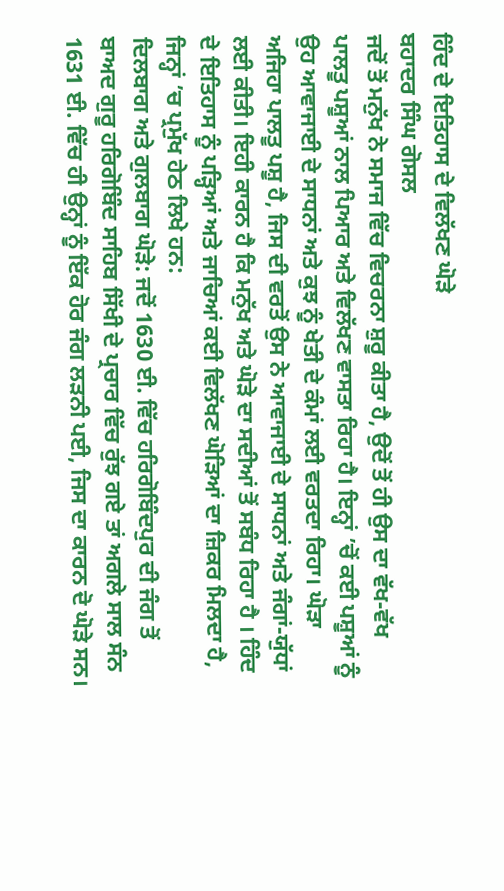ਹਿੰਦ ਦੇ ਇਤਿਹਾਸ ਦੇ ਵਿਲੱਖਣ ਘੋੜੇ
ਬਹਾਦਰ ਸਿੰਘ ਗੋਸਲ
ਜਦੋਂ ਤੋਂ ਮਨੁੱਖ ਨੇ ਸਮਾਜ ਵਿੱਚ ਵਿਚਰਨਾ ਸ਼ੁਰੂ ਕੀਤਾ ਹੈ, ਉਦੋਂ ਤੋਂ ਹੀ ਉਸ ਦਾ ਵੱਖ-ਵੱਖ ਪਾਲਤੂ ਪਸ਼ੂਆਂ ਨਾਲ ਪਿਆਰ ਅਤੇ ਵਿਲੱਖਣ ਵਾਸਤਾ ਰਿਹਾ ਹੈ। ਇਨ੍ਹਾਂ ’ਚੋਂ ਕਈ ਪਸ਼ੂਆਂ ਨੂੰ ਉਹ ਆਵਾਜਾਈ ਦੇ ਸਾਧਨਾਂ ਅਤੇ ਕੁਝ ਨੂੰ ਖੇਤੀ ਦੇ ਕੰਮਾਂ ਲਈ ਵਰਤਦਾ ਰਿਹਾ। ਘੋੜਾ ਅਜਿਹਾ ਪਾਲਤੂ ਪਸ਼ੂ ਹੈ, ਜਿਸ ਦੀ ਵਰਤੋਂ ਉਸ ਨੇ ਆਵਾਜਾਈ ਦੇ ਸਾਧਨਾਂ ਅਤੇ ਜੰਗਾਂ-ਯੁੱਧਾਂ ਲਈ ਕੀਤੀ। ਇਹੀ ਕਾਰਨ ਹੈ ਕਿ ਮਨੁੱਖ ਅਤੇ ਘੋੜੇ ਦਾ ਸਦੀਆਂ ਤੋਂ ਸਬੰਧ ਰਿਹਾ ਹੈ । ਹਿੰਦ ਦੇ ਇਤਿਹਾਸ ਨੂੰ ਪੜ੍ਹਿਆਂ ਅਤੇ ਜਾਚਿਆਂ ਕਈ ਵਿਲੱਖਣ ਘੋੜਿਆਂ ਦਾ ਜ਼ਿਕਰ ਮਿਲਦਾ ਹੈ, ਜਿਨ੍ਹਾਂ ’ਚ ਪ੍ਰਮੁੱਖ ਹੇਠ ਲਿਖੇ ਹਨ:
ਦਿਲਬਾਗ ਅਤੇ ਗੁਲਬਾਗ ਘੋੜੇ: ਜਦੋਂ 1630 ਈ. ਵਿੱਚ ਹਰਿਗੋਬਿੰਦਪੁਰ ਦੀ ਜੰਗ ਤੋਂ ਬਾਅਦ ਗੁਰੂ ਹਰਿਗੋਬਿੰਦ ਸਾਹਿਬ ਸਿੱਖੀ ਦੇ ਪ੍ਰਚਾਰ ਵਿੱਚ ਰੁੱਝ ਗਏ ਤਾਂ ਅਗਲੇ ਸਾਲ ਸੰਨ 1631 ਈ. ਵਿੱਚ ਹੀ ਉਨ੍ਹਾਂ ਨੂੰ ਇੱਕ ਹੋਰ ਜੰਗ ਲੜਨੀ ਪਈ, ਜਿਸ ਦਾ ਕਾਰਨ ਦੋ ਘੋੜੇ ਸਨ।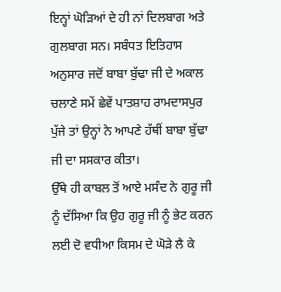ਇਨ੍ਹਾਂ ਘੋੜਿਆਂ ਦੇ ਹੀ ਨਾਂ ਦਿਲਬਾਗ ਅਤੇ ਗੁਲਬਾਗ ਸਨ। ਸਬੰਧਤ ਇਤਿਹਾਸ ਅਨੁਸਾਰ ਜਦੋਂ ਬਾਬਾ ਬੁੱਢਾ ਜੀ ਦੇ ਅਕਾਲ ਚਲਾਣੇ ਸਮੇਂ ਛੇਵੇਂ ਪਾਤਸ਼ਾਹ ਰਾਮਦਾਸਪੁਰ ਪੁੱਜੇ ਤਾਂ ਉਨ੍ਹਾਂ ਨੇ ਆਪਣੇ ਹੱਥੀਂ ਬਾਬਾ ਬੁੱਢਾ ਜੀ ਦਾ ਸਸਕਾਰ ਕੀਤਾ।
ਉੱਥੇ ਹੀ ਕਾਬਲ ਤੋਂ ਆਏ ਮਸੰਦ ਨੇ ਗੁਰੂ ਜੀ ਨੂੰ ਦੱਸਿਆ ਕਿ ਉਹ ਗੁਰੂ ਜੀ ਨੂੰ ਭੇਟ ਕਰਨ ਲਈ ਦੋ ਵਧੀਆ ਕਿਸਮ ਦੇ ਘੋੜੇ ਲੈ ਕੇ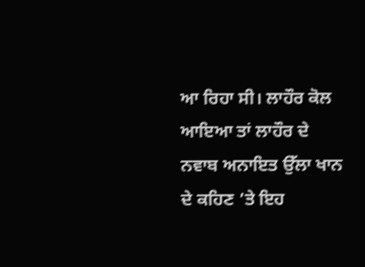ਆ ਰਿਹਾ ਸੀ। ਲਾਹੌਰ ਕੋਲ ਆਇਆ ਤਾਂ ਲਾਹੌਰ ਦੇ ਨਵਾਬ ਅਨਾਇਤ ਉੱਲਾ ਖਾਨ ਦੇ ਕਹਿਣ ’ਤੇ ਇਹ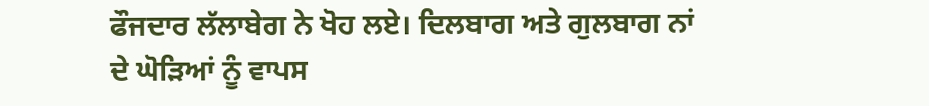ਫੌਜਦਾਰ ਲੱਲਾਬੇਗ ਨੇ ਖੋਹ ਲਏ। ਦਿਲਬਾਗ ਅਤੇ ਗੁਲਬਾਗ ਨਾਂ ਦੇ ਘੋੜਿਆਂ ਨੂੰ ਵਾਪਸ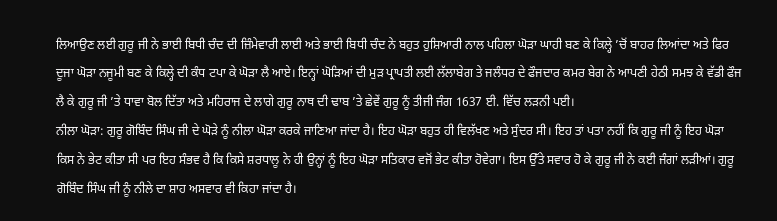ਲਿਆਉਣ ਲਈ ਗੁਰੂ ਜੀ ਨੇ ਭਾਈ ਬਿਧੀ ਚੰਦ ਦੀ ਜ਼ਿੰਮੇਵਾਰੀ ਲਾਈ ਅਤੇ ਭਾਈ ਬਿਧੀ ਚੰਦ ਨੇ ਬਹੁਤ ਹੁਸ਼ਿਆਰੀ ਨਾਲ ਪਹਿਲਾ ਘੋੜਾ ਘਾਹੀ ਬਣ ਕੇ ਕਿਲ੍ਹੇ ’ਚੋਂ ਬਾਹਰ ਲਿਆਂਦਾ ਅਤੇ ਫਿਰ ਦੂਜਾ ਘੋੜਾ ਨਜੂਮੀ ਬਣ ਕੇ ਕਿਲ੍ਹੇ ਦੀ ਕੰਧ ਟਪਾ ਕੇ ਘੋੜਾ ਲੈ ਆਏ। ਇਨ੍ਹਾਂ ਘੋੜਿਆਂ ਦੀ ਮੁੜ ਪ੍ਰਾਪਤੀ ਲਈ ਲੱਲਾਬੇਗ ਤੇ ਜਲੰਧਰ ਦੇ ਫੌਜਦਾਰ ਕਮਰ ਬੇਗ ਨੇ ਆਪਣੀ ਹੇਠੀ ਸਮਝ ਕੇ ਵੱਡੀ ਫੌਜ ਲੈ ਕੇ ਗੁਰੂ ਜੀ ’ਤੇ ਧਾਵਾ ਬੋਲ ਦਿੱਤਾ ਅਤੇ ਮਹਿਰਾਜ ਦੇ ਲਾਗੇ ਗੁਰੂ ਨਾਥ ਦੀ ਢਾਬ ’ਤੇ ਛੇਵੇਂ ਗੁਰੂ ਨੂੰ ਤੀਜੀ ਜੰਗ 1637 ਈ. ਵਿੱਚ ਲੜਨੀ ਪਈ।
ਨੀਲਾ ਘੋੜਾ: ਗੁਰੂ ਗੋਬਿੰਦ ਸਿੰਘ ਜੀ ਦੇ ਘੋੜੇ ਨੂੰ ਨੀਲਾ ਘੋੜਾ ਕਰਕੇ ਜਾਣਿਆ ਜਾਂਦਾ ਹੈ। ਇਹ ਘੋੜਾ ਬਹੁਤ ਹੀ ਵਿਲੱਖਣ ਅਤੇ ਸੁੰਦਰ ਸੀ। ਇਹ ਤਾਂ ਪਤਾ ਨਹੀਂ ਕਿ ਗੁਰੂ ਜੀ ਨੂੰ ਇਹ ਘੋੜਾ ਕਿਸ ਨੇ ਭੇਟ ਕੀਤਾ ਸੀ ਪਰ ਇਹ ਸੰਭਵ ਹੈ ਕਿ ਕਿਸੇ ਸ਼ਰਧਾਲੂ ਨੇ ਹੀ ਉਨ੍ਹਾਂ ਨੂੰ ਇਹ ਘੋੜਾ ਸਤਿਕਾਰ ਵਜੋਂ ਭੇਟ ਕੀਤਾ ਹੋਵੇਗਾ। ਇਸ ਉੱਤੇ ਸਵਾਰ ਹੋ ਕੇ ਗੁਰੂ ਜੀ ਨੇ ਕਈ ਜੰਗਾਂ ਲੜੀਆਂ। ਗੁਰੂ ਗੋਬਿੰਦ ਸਿੰਘ ਜੀ ਨੂੰ ਨੀਲੇ ਦਾ ਸ਼ਾਹ ਅਸਵਾਰ ਵੀ ਕਿਹਾ ਜਾਂਦਾ ਹੈ।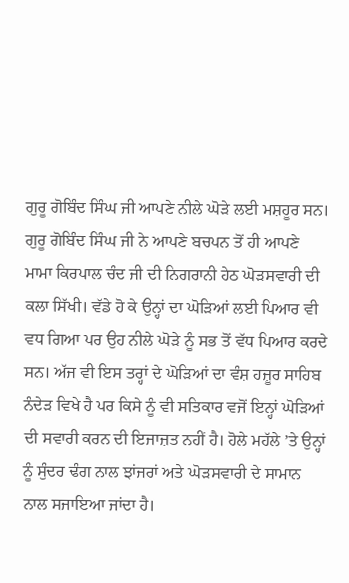ਗੁਰੂ ਗੋਬਿੰਦ ਸਿੰਘ ਜੀ ਆਪਣੇ ਨੀਲੇ ਘੋੜੇ ਲਈ ਮਸ਼ਹੂਰ ਸਨ। ਗੁਰੂ ਗੋਬਿੰਦ ਸਿੰਘ ਜੀ ਨੇ ਆਪਣੇ ਬਚਪਨ ਤੋਂ ਹੀ ਆਪਣੇ ਮਾਮਾ ਕਿਰਪਾਲ ਚੰਦ ਜੀ ਦੀ ਨਿਗਰਾਨੀ ਹੇਠ ਘੋੜਸਵਾਰੀ ਦੀ ਕਲਾ ਸਿੱਖੀ। ਵੱਡੇ ਹੋ ਕੇ ਉਨ੍ਹਾਂ ਦਾ ਘੋੜਿਆਂ ਲਈ ਪਿਆਰ ਵੀ ਵਧ ਗਿਆ ਪਰ ਉਹ ਨੀਲੇ ਘੋੜੇ ਨੂੰ ਸਭ ਤੋਂ ਵੱਧ ਪਿਆਰ ਕਰਦੇ ਸਨ। ਅੱਜ ਵੀ ਇਸ ਤਰ੍ਹਾਂ ਦੇ ਘੋੜਿਆਂ ਦਾ ਵੰਸ਼ ਹਜ਼ੂਰ ਸਾਹਿਬ ਨੰਦੇੜ ਵਿਖੇ ਹੈ ਪਰ ਕਿਸੇ ਨੂੰ ਵੀ ਸਤਿਕਾਰ ਵਜੋਂ ਇਨ੍ਹਾਂ ਘੋੜਿਆਂ ਦੀ ਸਵਾਰੀ ਕਰਨ ਦੀ ਇਜਾਜ਼ਤ ਨਹੀਂ ਹੈ। ਹੋਲੇ ਮਹੱਲੇ ’ਤੇ ਉਨ੍ਹਾਂ ਨੂੰ ਸੁੰਦਰ ਢੰਗ ਨਾਲ ਝਾਂਜਰਾਂ ਅਤੇ ਘੋੜਸਵਾਰੀ ਦੇ ਸਾਮਾਨ ਨਾਲ ਸਜਾਇਆ ਜਾਂਦਾ ਹੈ।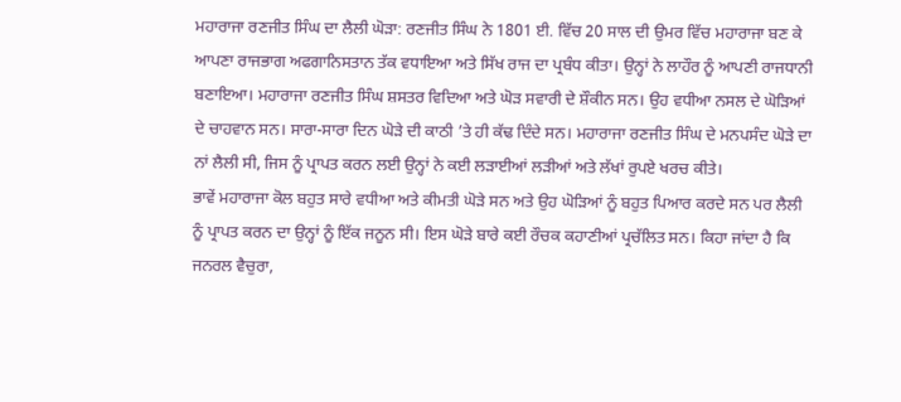ਮਹਾਰਾਜਾ ਰਣਜੀਤ ਸਿੰਘ ਦਾ ਲੈਲੀ ਘੋੜਾ: ਰਣਜੀਤ ਸਿੰਘ ਨੇ 1801 ਈ. ਵਿੱਚ 20 ਸਾਲ ਦੀ ਉਮਰ ਵਿੱਚ ਮਹਾਰਾਜਾ ਬਣ ਕੇ ਆਪਣਾ ਰਾਜਭਾਗ ਅਫਗਾਨਿਸਤਾਨ ਤੱਕ ਵਧਾਇਆ ਅਤੇ ਸਿੱਖ ਰਾਜ ਦਾ ਪ੍ਰਬੰਧ ਕੀਤਾ। ਉਨ੍ਹਾਂ ਨੇ ਲਾਹੌਰ ਨੂੰ ਆਪਣੀ ਰਾਜਧਾਨੀ ਬਣਾਇਆ। ਮਹਾਰਾਜਾ ਰਣਜੀਤ ਸਿੰਘ ਸ਼ਸਤਰ ਵਿਦਿਆ ਅਤੇ ਘੋੜ ਸਵਾਰੀ ਦੇ ਸ਼ੌਕੀਨ ਸਨ। ਉਹ ਵਧੀਆ ਨਸਲ ਦੇ ਘੋੜਿਆਂ ਦੇ ਚਾਹਵਾਨ ਸਨ। ਸਾਰਾ-ਸਾਰਾ ਦਿਨ ਘੋੜੇ ਦੀ ਕਾਠੀ ’ਤੇ ਹੀ ਕੱਢ ਦਿੰਦੇ ਸਨ। ਮਹਾਰਾਜਾ ਰਣਜੀਤ ਸਿੰਘ ਦੇ ਮਨਪਸੰਦ ਘੋੜੇ ਦਾ ਨਾਂ ਲੈਲੀ ਸੀ, ਜਿਸ ਨੂੰ ਪ੍ਰਾਪਤ ਕਰਨ ਲਈ ਉਨ੍ਹਾਂ ਨੇ ਕਈ ਲੜਾਈਆਂ ਲੜੀਆਂ ਅਤੇ ਲੱਖਾਂ ਰੁਪਏ ਖਰਚ ਕੀਤੇ।
ਭਾਵੇਂ ਮਹਾਰਾਜਾ ਕੋਲ ਬਹੁਤ ਸਾਰੇ ਵਧੀਆ ਅਤੇ ਕੀਮਤੀ ਘੋੜੇ ਸਨ ਅਤੇ ਉਹ ਘੋੜਿਆਂ ਨੂੰ ਬਹੁਤ ਪਿਆਰ ਕਰਦੇ ਸਨ ਪਰ ਲੈਲੀ ਨੂੰ ਪ੍ਰਾਪਤ ਕਰਨ ਦਾ ਉਨ੍ਹਾਂ ਨੂੰ ਇੱਕ ਜਨੂਨ ਸੀ। ਇਸ ਘੋੜੇ ਬਾਰੇ ਕਈ ਰੌਚਕ ਕਹਾਣੀਆਂ ਪ੍ਰਚੱਲਿਤ ਸਨ। ਕਿਹਾ ਜਾਂਦਾ ਹੈ ਕਿ ਜਨਰਲ ਵੈਚੁਰਾ,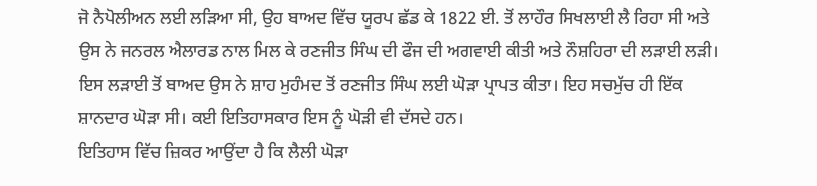ਜੋ ਨੈਪੋਲੀਅਨ ਲਈ ਲੜਿਆ ਸੀ, ਉਹ ਬਾਅਦ ਵਿੱਚ ਯੂਰਪ ਛੱਡ ਕੇ 1822 ਈ. ਤੋਂ ਲਾਹੌਰ ਸਿਖਲਾਈ ਲੈ ਰਿਹਾ ਸੀ ਅਤੇ ਉਸ ਨੇ ਜਨਰਲ ਐਲਾਰਡ ਨਾਲ ਮਿਲ ਕੇ ਰਣਜੀਤ ਸਿੰਘ ਦੀ ਫੌਜ ਦੀ ਅਗਵਾਈ ਕੀਤੀ ਅਤੇ ਨੌਸ਼ਹਿਰਾ ਦੀ ਲੜਾਈ ਲੜੀ। ਇਸ ਲੜਾਈ ਤੋਂ ਬਾਅਦ ਉਸ ਨੇ ਸ਼ਾਹ ਮੁਹੰਮਦ ਤੋਂ ਰਣਜੀਤ ਸਿੰਘ ਲਈ ਘੋੜਾ ਪ੍ਰਾਪਤ ਕੀਤਾ। ਇਹ ਸਚਮੁੱਚ ਹੀ ਇੱਕ ਸ਼ਾਨਦਾਰ ਘੋੜਾ ਸੀ। ਕਈ ਇਤਿਹਾਸਕਾਰ ਇਸ ਨੂੰ ਘੋੜੀ ਵੀ ਦੱਸਦੇ ਹਨ।
ਇਤਿਹਾਸ ਵਿੱਚ ਜ਼ਿਕਰ ਆਉਂਦਾ ਹੈ ਕਿ ਲੈਲੀ ਘੋੜਾ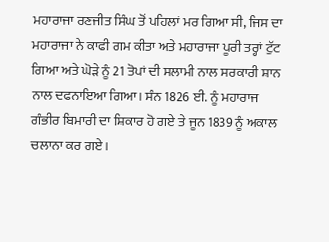ਮਹਾਰਾਜਾ ਰਣਜੀਤ ਸਿੰਘ ਤੋਂ ਪਹਿਲਾਂ ਮਰ ਗਿਆ ਸੀ, ਜਿਸ ਦਾ ਮਹਾਰਾਜਾ ਨੇ ਕਾਫੀ ਗਮ ਕੀਤਾ ਅਤੇ ਮਹਾਰਾਜਾ ਪੂਰੀ ਤਰ੍ਹਾਂ ਟੁੱਟ ਗਿਆ ਅਤੇ ਘੋੜੇ ਨੂੰ 21 ਤੋਪਾਂ ਦੀ ਸਲਾਮੀ ਨਾਲ ਸਰਕਾਰੀ ਸ਼ਾਨ ਨਾਲ ਦਫਨਾਇਆ ਗਿਆ। ਸੰਨ 1826 ਈ. ਨੂੰ ਮਹਾਰਾਜ ਗੰਭੀਰ ਬਿਮਾਰੀ ਦਾ ਸ਼ਿਕਾਰ ਹੋ ਗਏ ਤੇ ਜੂਨ 1839 ਨੂੰ ਅਕਾਲ ਚਲਾਨਾ ਕਰ ਗਏ।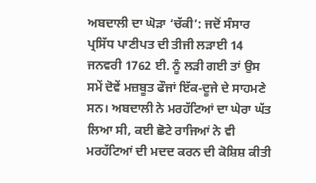ਅਬਦਾਲੀ ਦਾ ਘੋੜਾ ‘ਚੱਕੀ’: ਜਦੋਂ ਸੰਸਾਰ ਪ੍ਰਸਿੱਧ ਪਾਣੀਪਤ ਦੀ ਤੀਜੀ ਲੜਾਈ 14 ਜਨਵਰੀ 1762 ਈ. ਨੂੰ ਲੜੀ ਗਈ ਤਾਂ ਉਸ ਸਮੇਂ ਦੋਵੇਂ ਮਜ਼ਬੂਤ ਫੌਜਾਂ ਇੱਕ-ਦੂਜੇ ਦੇ ਸਾਹਮਣੇ ਸਨ। ਅਬਦਾਲੀ ਨੇ ਮਰਹੱਟਿਆਂ ਦਾ ਘੇਰਾ ਘੱਤ ਲਿਆ ਸੀ, ਕਈ ਛੋਟੇ ਰਾਜਿਆਂ ਨੇ ਵੀ ਮਰਹੱਟਿਆਂ ਦੀ ਮਦਦ ਕਰਨ ਦੀ ਕੋਸ਼ਿਸ਼ ਕੀਤੀ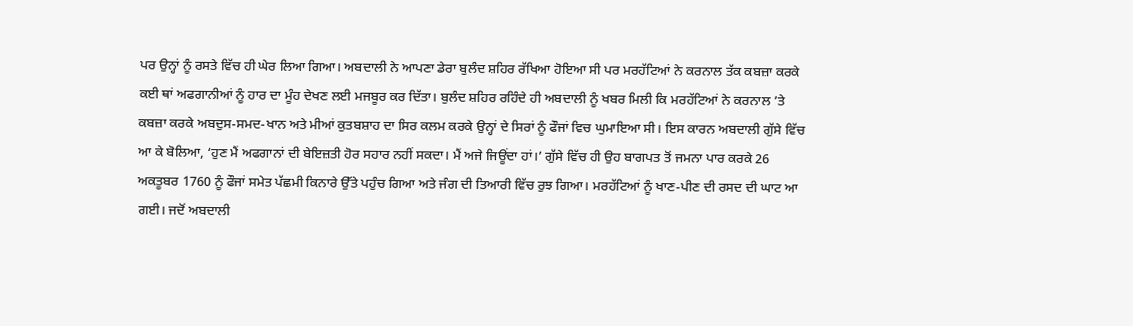ਪਰ ਉਨ੍ਹਾਂ ਨੂੰ ਰਸਤੇ ਵਿੱਚ ਹੀ ਘੇਰ ਲਿਆ ਗਿਆ। ਅਬਦਾਲੀ ਨੇ ਆਪਣਾ ਡੇਰਾ ਬੁਲੰਦ ਸ਼ਹਿਰ ਰੱਖਿਆ ਹੋਇਆ ਸੀ ਪਰ ਮਰਹੱਟਿਆਂ ਨੇ ਕਰਨਾਲ ਤੱਕ ਕਬਜ਼ਾ ਕਰਕੇ ਕਈ ਥਾਂ ਅਫਗਾਨੀਆਂ ਨੂੰ ਹਾਰ ਦਾ ਮੂੰਹ ਦੇਖਣ ਲਈ ਮਜਬੂਰ ਕਰ ਦਿੱਤਾ। ਬੁਲੰਦ ਸ਼ਹਿਰ ਰਹਿੰਦੇ ਹੀ ਅਬਦਾਲੀ ਨੂੰ ਖਬਰ ਮਿਲੀ ਕਿ ਮਰਹੱਟਿਆਂ ਨੇ ਕਰਨਾਲ ’ਤੇ ਕਬਜ਼ਾ ਕਰਕੇ ਅਬਦੁਸ-ਸਮਦ-ਖਾਨ ਅਤੇ ਮੀਆਂ ਕੁਤਬਸ਼ਾਹ ਦਾ ਸਿਰ ਕਲਮ ਕਰਕੇ ਉਨ੍ਹਾਂ ਦੇ ਸਿਰਾਂ ਨੂੰ ਫੌਜਾਂ ਵਿਚ ਘੁਮਾਇਆ ਸੀ। ਇਸ ਕਾਰਨ ਅਬਦਾਲੀ ਗੁੱਸੇ ਵਿੱਚ ਆ ਕੇ ਬੋਲਿਆ, ‘ਹੁਣ ਮੈਂ ਅਫਗਾਨਾਂ ਦੀ ਬੇਇਜ਼ਤੀ ਹੋਰ ਸਹਾਰ ਨਹੀਂ ਸਕਦਾ। ਮੈਂ ਅਜੇ ਜਿਊਂਦਾ ਹਾਂ।’ ਗੁੱਸੇ ਵਿੱਚ ਹੀ ਉਹ ਬਾਗਪਤ ਤੋਂ ਜਮਨਾ ਪਾਰ ਕਰਕੇ 26 ਅਕਤੂਬਰ 1760 ਨੂੰ ਫੌਜਾਂ ਸਮੇਤ ਪੱਛਮੀ ਕਿਨਾਰੇ ਉੱਤੇ ਪਹੁੰਚ ਗਿਆ ਅਤੇ ਜੰਗ ਦੀ ਤਿਆਰੀ ਵਿੱਚ ਰੁਝ ਗਿਆ। ਮਰਹੱਟਿਆਂ ਨੂੰ ਖਾਣ-ਪੀਣ ਦੀ ਰਸਦ ਦੀ ਘਾਟ ਆ ਗਈ। ਜਦੋਂ ਅਬਦਾਲੀ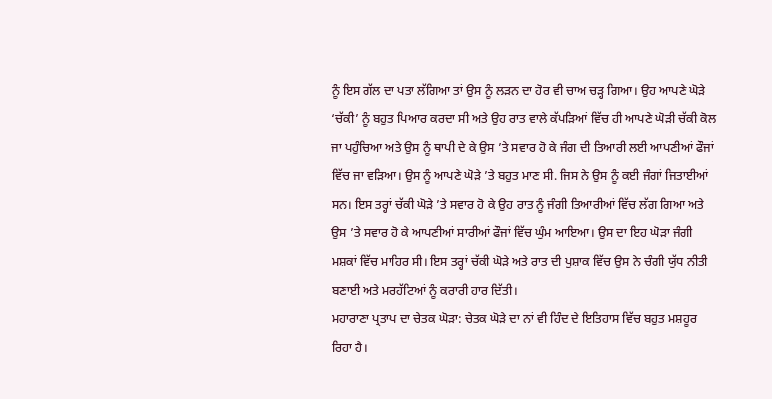ਨੂੰ ਇਸ ਗੱਲ ਦਾ ਪਤਾ ਲੱਗਿਆ ਤਾਂ ਉਸ ਨੂੰ ਲੜਨ ਦਾ ਹੋਰ ਵੀ ਚਾਅ ਚੜ੍ਹ ਗਿਆ। ਉਹ ਆਪਣੇ ਘੋੜੇ ‘ਚੱਕੀ’ ਨੂੰ ਬਹੁਤ ਪਿਆਰ ਕਰਦਾ ਸੀ ਅਤੇ ਉਹ ਰਾਤ ਵਾਲੇ ਕੱਪੜਿਆਂ ਵਿੱਚ ਹੀ ਆਪਣੇ ਘੋੜੀ ਚੱਕੀ ਕੋਲ ਜਾ ਪਹੁੰਚਿਆ ਅਤੇ ਉਸ ਨੂੰ ਥਾਪੀ ਦੇ ਕੇ ਉਸ ’ਤੇ ਸਵਾਰ ਹੋ ਕੇ ਜੰਗ ਦੀ ਤਿਆਰੀ ਲਈ ਆਪਣੀਆਂ ਫੌਜਾਂ ਵਿੱਚ ਜਾ ਵੜਿਆ। ਉਸ ਨੂੰ ਆਪਣੇ ਘੋੜੇ ’ਤੇ ਬਹੁਤ ਮਾਣ ਸੀ. ਜਿਸ ਨੇ ਉਸ ਨੂੰ ਕਈ ਜੰਗਾਂ ਜਿਤਾਈਆਂ ਸਨ। ਇਸ ਤਰ੍ਹਾਂ ਚੱਕੀ ਘੋੜੇ ’ਤੇ ਸਵਾਰ ਹੋ ਕੇ ਉਹ ਰਾਤ ਨੂੰ ਜੰਗੀ ਤਿਆਰੀਆਂ ਵਿੱਚ ਲੱਗ ਗਿਆ ਅਤੇ ਉਸ ’ਤੇ ਸਵਾਰ ਹੋ ਕੇ ਆਪਣੀਆਂ ਸਾਰੀਆਂ ਫੌਜਾਂ ਵਿੱਚ ਘੁੰਮ ਆਇਆ। ਉਸ ਦਾ ਇਹ ਘੋੜਾ ਜੰਗੀ ਮਸ਼ਕਾਂ ਵਿੱਚ ਮਾਹਿਰ ਸੀ। ਇਸ ਤਰ੍ਹਾਂ ਚੱਕੀ ਘੋੜੇ ਅਤੇ ਰਾਤ ਦੀ ਪੁਸ਼ਾਕ ਵਿੱਚ ਉਸ ਨੇ ਚੰਗੀ ਯੁੱਧ ਨੀਤੀ ਬਣਾਈ ਅਤੇ ਮਰਹੱਟਿਆਂ ਨੂੰ ਕਰਾਰੀ ਹਾਰ ਦਿੱਤੀ।
ਮਹਾਰਾਣਾ ਪ੍ਰਤਾਪ ਦਾ ਚੇਤਕ ਘੋੜਾ: ਚੇਤਕ ਘੋੜੇ ਦਾ ਨਾਂ ਵੀ ਹਿੰਦ ਦੇ ਇਤਿਹਾਸ ਵਿੱਚ ਬਹੁਤ ਮਸ਼ਹੂਰ ਰਿਹਾ ਹੈ।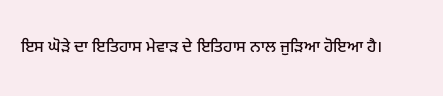ਇਸ ਘੋੜੇ ਦਾ ਇਤਿਹਾਸ ਮੇਵਾੜ ਦੇ ਇਤਿਹਾਸ ਨਾਲ ਜੁੜਿਆ ਹੋਇਆ ਹੈ।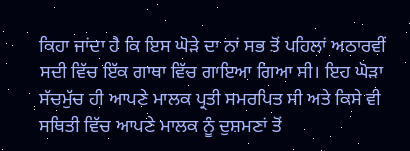ਕਿਹਾ ਜਾਂਦਾ ਹੈ ਕਿ ਇਸ ਘੋੜੇ ਦਾ ਨਾਂ ਸਭ ਤੋਂ ਪਹਿਲਾਂ ਅਠਾਰਵੀਂ ਸਦੀ ਵਿੱਚ ਇੱਕ ਗਾਥਾ ਵਿੱਚ ਗਾਇਆ ਗਿਆ ਸੀ। ਇਹ ਘੋੜਾ ਸੱਚਮੁੱਚ ਹੀ ਆਪਣੇ ਮਾਲਕ ਪ੍ਰਤੀ ਸਮਰਪਿਤ ਸੀ ਅਤੇ ਕਿਸੇ ਵੀ ਸਥਿਤੀ ਵਿੱਚ ਆਪਣੇ ਮਾਲਕ ਨੂੰ ਦੁਸ਼ਮਣਾਂ ਤੋਂ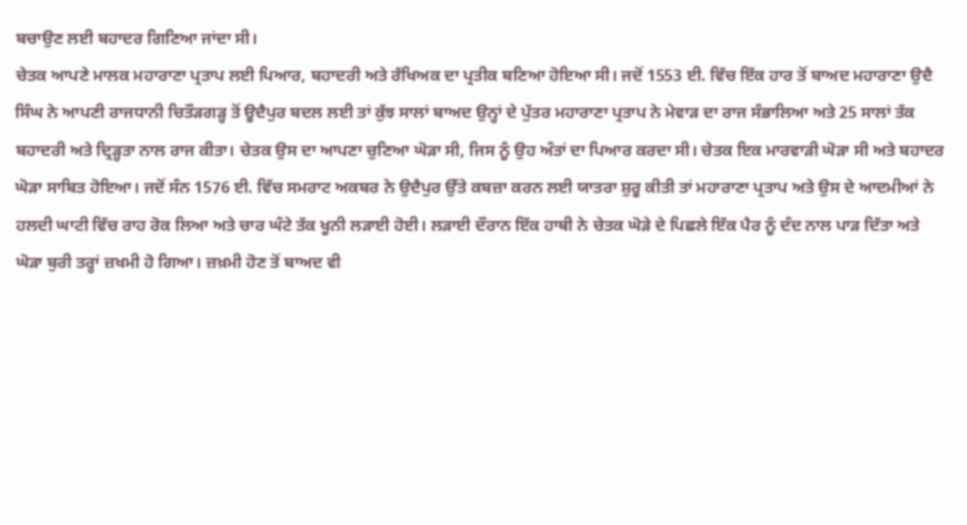ਬਚਾਉਣ ਲਈ ਬਹਾਦਰ ਗਿਣਿਆ ਜਾਂਦਾ ਸੀ।
ਚੇਤਕ ਆਪਣੇ ਮਾਲਕ ਮਹਾਰਾਣਾ ਪ੍ਰਤਾਪ ਲਈ ਪਿਆਰ, ਬਹਾਦਰੀ ਅਤੇ ਰੱਖਿਅਕ ਦਾ ਪ੍ਰਤੀਕ ਬਣਿਆ ਹੋਇਆ ਸੀ। ਜਦੋਂ 1553 ਈ. ਵਿੱਚ ਇੱਕ ਹਾਰ ਤੋਂ ਬਾਅਦ ਮਹਾਰਾਣਾ ਉਦੈ ਸਿੰਘ ਨੇ ਆਪਣੀ ਰਾਜਧਾਨੀ ਚਿਤੌੜਗੜ੍ਹ ਤੋਂ ਊਦੈਪੁਰ ਬਦਲ ਲਈ ਤਾਂ ਕੁੱਝ ਸਾਲਾਂ ਬਾਅਦ ਉਨ੍ਹਾਂ ਦੇ ਪੁੱਤਰ ਮਹਾਰਾਣਾ ਪ੍ਰਤਾਪ ਨੇ ਮੇਵਾੜ ਦਾ ਰਾਜ ਸੰਭਾਲਿਆ ਅਤੇ 25 ਸਾਲਾਂ ਤੱਕ ਬਹਾਦਰੀ ਅਤੇ ਦ੍ਰਿੜ੍ਹਤਾ ਨਾਲ ਰਾਜ ਕੀਤਾ। ਚੇਤਕ ਉਸ ਦਾ ਆਪਣਾ ਚੁਣਿਆ ਘੋੜਾ ਸੀ, ਜਿਸ ਨੂੰ ਉਹ ਅੰਤਾਂ ਦਾ ਪਿਆਰ ਕਰਦਾ ਸੀ। ਚੇਤਕ ਇਕ ਮਾਰਵਾੜੀ ਘੋੜਾ ਸੀ ਅਤੇ ਬਹਾਦਰ ਘੋੜਾ ਸਾਬਿਤ ਹੋਇਆ। ਜਦੋਂ ਸੰਨ 1576 ਈ. ਵਿੱਚ ਸਮਰਾਟ ਅਕਬਰ ਨੇ ਉਦੈਪੁਰ ਉੱਤੇ ਕਬਜ਼ਾ ਕਰਨ ਲਈ ਯਾਤਰਾ ਸ਼ੁਰੂ ਕੀਤੀ ਤਾਂ ਮਹਾਰਾਣਾ ਪ੍ਰਤਾਪ ਅਤੇ ਉਸ ਦੇ ਆਦਮੀਆਂ ਨੇ ਹਲਦੀ ਘਾਟੀ ਵਿੱਚ ਰਾਹ ਰੋਕ ਲਿਆ ਅਤੇ ਚਾਰ ਘੰਟੇ ਤੱਕ ਖੂਨੀ ਲੜਾਈ ਹੋਈ। ਲੜਾਈ ਦੌਰਾਨ ਇੱਕ ਹਾਥੀ ਨੇ ਚੇਤਕ ਘੋੜੇ ਦੇ ਪਿਛਲੇ ਇੱਕ ਪੈਰ ਨੂੰ ਦੰਦ ਨਾਲ ਪਾੜ ਦਿੱਤਾ ਅਤੇ ਘੋੜਾ ਬੁਰੀ ਤਰ੍ਹਾਂ ਜ਼ਖਮੀ ਹੋ ਗਿਆ। ਜ਼ਖ਼ਮੀ ਹੋਣ ਤੋਂ ਬਾਅਦ ਵੀ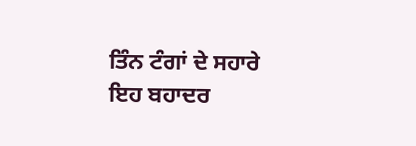ਤਿੰਨ ਟੰਗਾਂ ਦੇ ਸਹਾਰੇ ਇਹ ਬਹਾਦਰ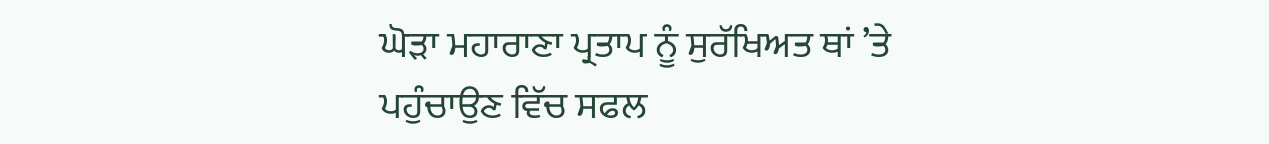ਘੋੜਾ ਮਹਾਰਾਣਾ ਪ੍ਰਤਾਪ ਨੂੰ ਸੁਰੱਖਿਅਤ ਥਾਂ ’ਤੇ ਪਹੁੰਚਾਉਣ ਵਿੱਚ ਸਫਲ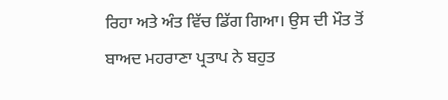ਰਿਹਾ ਅਤੇ ਅੰਤ ਵਿੱਚ ਡਿੱਗ ਗਿਆ। ਉਸ ਦੀ ਮੌਤ ਤੋਂ ਬਾਅਦ ਮਹਰਾਣਾ ਪ੍ਰਤਾਪ ਨੇ ਬਹੁਤ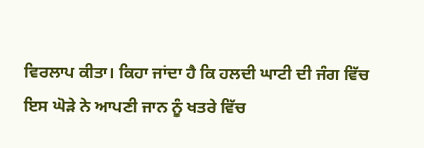ਵਿਰਲਾਪ ਕੀਤਾ। ਕਿਹਾ ਜਾਂਦਾ ਹੈ ਕਿ ਹਲਦੀ ਘਾਟੀ ਦੀ ਜੰਗ ਵਿੱਚ ਇਸ ਘੋੜੇ ਨੇ ਆਪਣੀ ਜਾਨ ਨੂੰ ਖਤਰੇ ਵਿੱਚ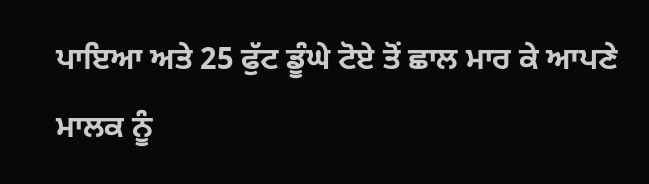ਪਾਇਆ ਅਤੇ 25 ਫੁੱਟ ਡੂੰਘੇ ਟੋਏ ਤੋਂ ਛਾਲ ਮਾਰ ਕੇ ਆਪਣੇ ਮਾਲਕ ਨੂੰ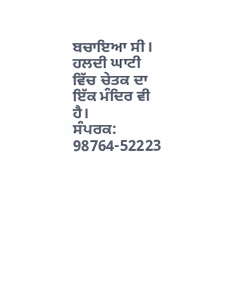ਬਚਾਇਆ ਸੀ। ਹਲਦੀ ਘਾਟੀ ਵਿੱਚ ਚੇਤਕ ਦਾ ਇੱਕ ਮੰਦਿਰ ਵੀ ਹੈ।
ਸੰਪਰਕ: 98764-52223